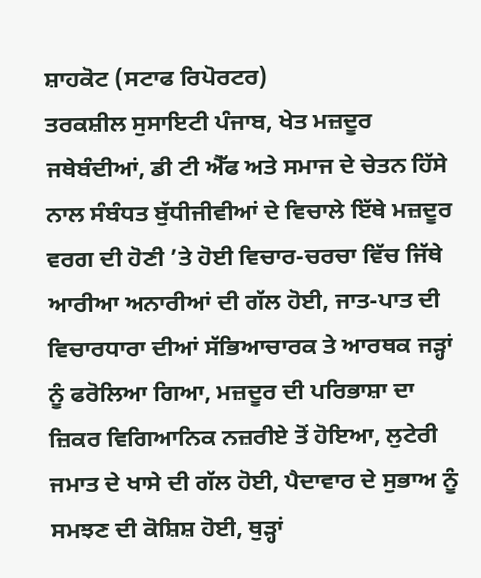ਸ਼ਾਹਕੋਟ (ਸਟਾਫ ਰਿਪੋਰਟਰ)
ਤਰਕਸ਼ੀਲ ਸੁਸਾਇਟੀ ਪੰਜਾਬ, ਖੇਤ ਮਜ਼ਦੂਰ ਜਥੇਬੰਦੀਆਂ, ਡੀ ਟੀ ਐੱਫ ਅਤੇ ਸਮਾਜ ਦੇ ਚੇਤਨ ਹਿੱਸੇ ਨਾਲ ਸੰਬੰਧਤ ਬੁੱਧੀਜੀਵੀਆਂ ਦੇ ਵਿਚਾਲੇ ਇੱਥੇ ਮਜ਼ਦੂਰ ਵਰਗ ਦੀ ਹੋਣੀ ’ਤੇ ਹੋਈ ਵਿਚਾਰ-ਚਰਚਾ ਵਿੱਚ ਜਿੱਥੇ ਆਰੀਆ ਅਨਾਰੀਆਂ ਦੀ ਗੱਲ ਹੋਈ, ਜਾਤ-ਪਾਤ ਦੀ ਵਿਚਾਰਧਾਰਾ ਦੀਆਂ ਸੱਭਿਆਚਾਰਕ ਤੇ ਆਰਥਕ ਜੜ੍ਹਾਂ ਨੂੰ ਫਰੋਲਿਆ ਗਿਆ, ਮਜ਼ਦੂਰ ਦੀ ਪਰਿਭਾਸ਼ਾ ਦਾ ਜ਼ਿਕਰ ਵਿਗਿਆਨਿਕ ਨਜ਼ਰੀਏ ਤੋਂ ਹੋਇਆ, ਲੁਟੇਰੀ ਜਮਾਤ ਦੇ ਖਾਸੇ ਦੀ ਗੱਲ ਹੋਈ, ਪੈਦਾਵਾਰ ਦੇ ਸੁਭਾਅ ਨੂੰ ਸਮਝਣ ਦੀ ਕੋਸ਼ਿਸ਼ ਹੋਈ, ਥੁੜ੍ਹਾਂ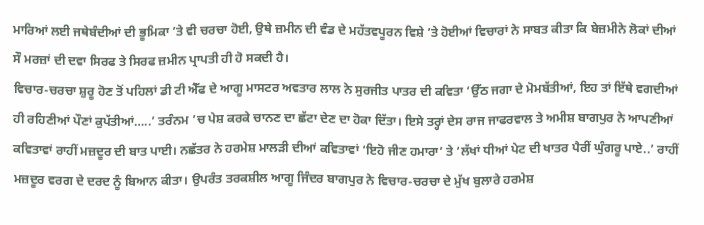ਮਾਰਿਆਂ ਲਈ ਜਥੇਬੰਦੀਆਂ ਦੀ ਭੂਮਿਕਾ ’ਤੇ ਵੀ ਚਰਚਾ ਹੋਈ, ਉਥੇ ਜ਼ਮੀਨ ਦੀ ਵੰਡ ਦੇ ਮਹੱਤਵਪੂਰਨ ਵਿਸ਼ੇ ’ਤੇ ਹੋਈਆਂ ਵਿਚਾਰਾਂ ਨੇ ਸਾਬਤ ਕੀਤਾ ਕਿ ਬੇਜ਼ਮੀਨੇ ਲੋਕਾਂ ਦੀਆਂ ਸੌ ਮਰਜ਼ਾਂ ਦੀ ਦਵਾ ਸਿਰਫ ਤੇ ਸਿਰਫ ਜ਼ਮੀਨ ਪ੍ਰਾਪਤੀ ਹੀ ਹੋ ਸਕਦੀ ਹੈ।
ਵਿਚਾਰ-ਚਰਚਾ ਸ਼ੁਰੂ ਹੋਣ ਤੋਂ ਪਹਿਲਾਂ ਡੀ ਟੀ ਐੱਫ ਦੇ ਆਗੂ ਮਾਸਟਰ ਅਵਤਾਰ ਲਾਲ ਨੇ ਸੁਰਜੀਤ ਪਾਤਰ ਦੀ ਕਵਿਤਾ ‘ਉੱਠ ਜਗਾ ਦੇ ਮੋਮਬੱਤੀਆਂ, ਇਹ ਤਾਂ ਇੱਥੇ ਵਗਦੀਆਂ ਹੀ ਰਹਿਣੀਆਂ ਪੌਣਾਂ ਕੁਪੱਤੀਆਂ…..’ ਤਰੰਨਮ ’ਚ ਪੇਸ਼ ਕਰਕੇ ਚਾਨਣ ਦਾ ਛੱਟਾ ਦੇਣ ਦਾ ਹੋਕਾ ਦਿੱਤਾ। ਇਸੇ ਤਰ੍ਹਾਂ ਦੇਸ ਰਾਜ ਜਾਫਰਵਾਲ ਤੇ ਅਮੀਸ਼ ਬਾਗਪੁਰ ਨੇ ਆਪਣੀਆਂ ਕਵਿਤਾਵਾਂ ਰਾਹੀਂ ਮਜ਼ਦੂਰ ਦੀ ਬਾਤ ਪਾਈ। ਨਛੱਤਰ ਨੇ ਹਰਮੇਸ਼ ਮਾਲੜੀ ਦੀਆਂ ਕਵਿਤਾਵਾਂ ‘ਇਹੋ ਜੀਣ ਹਮਾਰਾ’ ਤੇ ‘ਲੱਖਾਂ ਧੀਆਂ ਪੇਟ ਦੀ ਖਾਤਰ ਪੈਰੀਂ ਘੁੰਗਰੂ ਪਾਏ..’ ਰਾਹੀਂ ਮਜ਼ਦੂਰ ਵਰਗ ਦੇ ਦਰਦ ਨੂੰ ਬਿਆਨ ਕੀਤਾ। ਉਪਰੰਤ ਤਰਕਸ਼ੀਲ ਆਗੂ ਜਿੰਦਰ ਬਾਗਪੁਰ ਨੇ ਵਿਚਾਰ-ਚਰਚਾ ਦੇ ਮੁੱਖ ਬੁਲਾਰੇ ਹਰਮੇਸ਼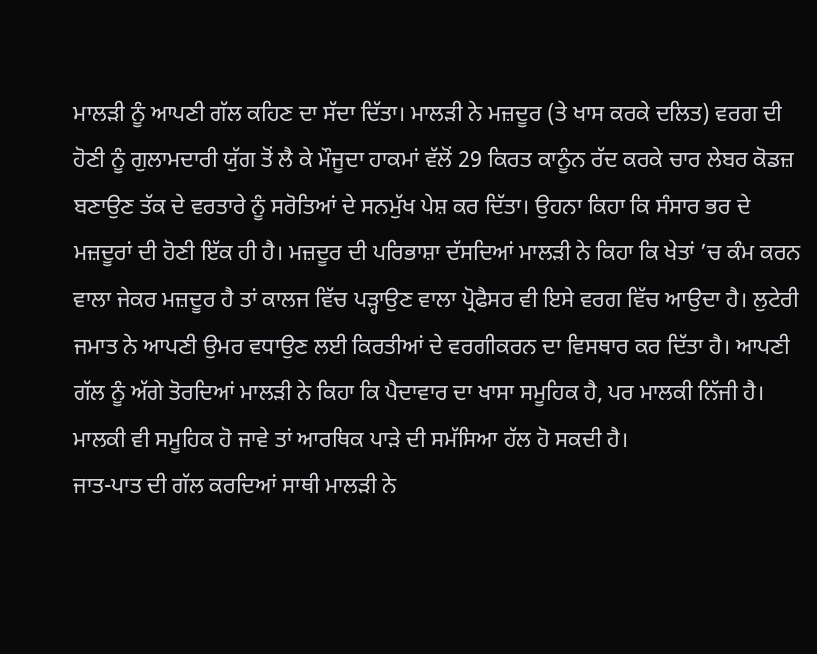ਮਾਲੜੀ ਨੂੰ ਆਪਣੀ ਗੱਲ ਕਹਿਣ ਦਾ ਸੱਦਾ ਦਿੱਤਾ। ਮਾਲੜੀ ਨੇ ਮਜ਼ਦੂਰ (ਤੇ ਖਾਸ ਕਰਕੇ ਦਲਿਤ) ਵਰਗ ਦੀ ਹੋਣੀ ਨੂੰ ਗੁਲਾਮਦਾਰੀ ਯੁੱਗ ਤੋਂ ਲੈ ਕੇ ਮੌਜੂਦਾ ਹਾਕਮਾਂ ਵੱਲੋਂ 29 ਕਿਰਤ ਕਾਨੂੰਨ ਰੱਦ ਕਰਕੇ ਚਾਰ ਲੇਬਰ ਕੋਡਜ਼ ਬਣਾਉਣ ਤੱਕ ਦੇ ਵਰਤਾਰੇ ਨੂੰ ਸਰੋਤਿਆਂ ਦੇ ਸਨਮੁੱਖ ਪੇਸ਼ ਕਰ ਦਿੱਤਾ। ਉਹਨਾ ਕਿਹਾ ਕਿ ਸੰਸਾਰ ਭਰ ਦੇ ਮਜ਼ਦੂਰਾਂ ਦੀ ਹੋਣੀ ਇੱਕ ਹੀ ਹੈ। ਮਜ਼ਦੂਰ ਦੀ ਪਰਿਭਾਸ਼ਾ ਦੱਸਦਿਆਂ ਮਾਲੜੀ ਨੇ ਕਿਹਾ ਕਿ ਖੇਤਾਂ ’ਚ ਕੰਮ ਕਰਨ ਵਾਲਾ ਜੇਕਰ ਮਜ਼ਦੂਰ ਹੈ ਤਾਂ ਕਾਲਜ ਵਿੱਚ ਪੜ੍ਹਾਉਣ ਵਾਲਾ ਪ੍ਰੋਫੈਸਰ ਵੀ ਇਸੇ ਵਰਗ ਵਿੱਚ ਆਉਦਾ ਹੈ। ਲੁਟੇਰੀ ਜਮਾਤ ਨੇ ਆਪਣੀ ਉਮਰ ਵਧਾਉਣ ਲਈ ਕਿਰਤੀਆਂ ਦੇ ਵਰਗੀਕਰਨ ਦਾ ਵਿਸਥਾਰ ਕਰ ਦਿੱਤਾ ਹੈ। ਆਪਣੀ ਗੱਲ ਨੂੰ ਅੱਗੇ ਤੋਰਦਿਆਂ ਮਾਲੜੀ ਨੇ ਕਿਹਾ ਕਿ ਪੈਦਾਵਾਰ ਦਾ ਖਾਸਾ ਸਮੂਹਿਕ ਹੈ, ਪਰ ਮਾਲਕੀ ਨਿੱਜੀ ਹੈ। ਮਾਲਕੀ ਵੀ ਸਮੂਹਿਕ ਹੋ ਜਾਵੇ ਤਾਂ ਆਰਥਿਕ ਪਾੜੇ ਦੀ ਸਮੱਸਿਆ ਹੱਲ ਹੋ ਸਕਦੀ ਹੈ।
ਜਾਤ-ਪਾਤ ਦੀ ਗੱਲ ਕਰਦਿਆਂ ਸਾਥੀ ਮਾਲੜੀ ਨੇ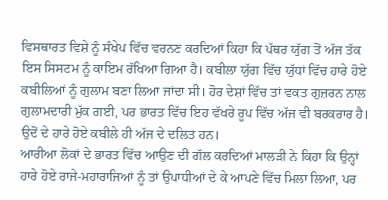ਵਿਸਥਾਰਤ ਵਿਸ਼ੇ ਨੂੰ ਸੰਖੇਪ ਵਿੱਚ ਵਰਨਣ ਕਰਦਿਆਂ ਕਿਹਾ ਕਿ ਪੱਥਰ ਯੁੱਗ ਤੋਂ ਅੱਜ ਤੱਕ ਇਸ ਸਿਸਟਮ ਨੂੰ ਕਾਇਮ ਰੱਖਿਆ ਗਿਆ ਹੈ। ਕਬੀਲਾ ਯੁੱਗ ਵਿੱਚ ਯੁੱਧਾਂ ਵਿੱਚ ਹਾਰੇ ਹੋਏ ਕਬੀਲਿਆਂ ਨੂੰ ਗੁਲਾਮ ਬਣਾ ਲਿਆ ਜਾਂਦਾ ਸੀ। ਹੋਰ ਦੇਸ਼ਾਂ ਵਿੱਚ ਤਾਂ ਵਕਤ ਗੁਜ਼ਰਨ ਨਾਲ ਗੁਲਾਮਦਾਰੀ ਮੁੱਕ ਗਈ, ਪਰ ਭਾਰਤ ਵਿੱਚ ਇਹ ਵੱਖਰੇ ਰੂਪ ਵਿੱਚ ਅੱਜ ਵੀ ਬਰਕਰਾਰ ਹੈ। ਉਦੋਂ ਦੇ ਹਾਰੇ ਹੋਏ ਕਬੀਲੇ ਹੀ ਅੱਜ ਦੇ ਦਲਿਤ ਹਨ।
ਆਰੀਆ ਲੋਕਾਂ ਦੇ ਭਾਰਤ ਵਿੱਚ ਆਉਣ ਦੀ ਗੱਲ ਕਰਦਿਆਂ ਮਾਲੜੀ ਨੇ ਕਿਹਾ ਕਿ ਉਨ੍ਹਾਂ ਹਾਰੇ ਹੋਏ ਰਾਜੇ-ਮਹਾਰਾਜਿਆਂ ਨੂੰ ਤਾਂ ਉਪਾਧੀਆਂ ਦੇ ਕੇ ਆਪਣੇ ਵਿੱਚ ਮਿਲਾ ਲਿਆ, ਪਰ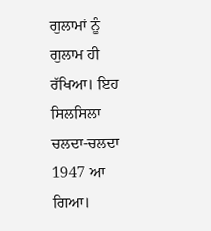ਗੁਲਾਮਾਂ ਨੂੰ ਗੁਲਾਮ ਹੀ ਰੱਖਿਆ। ਇਹ ਸਿਲਸਿਲਾ ਚਲਦਾ-ਚਲਦਾ 1947 ਆ ਗਿਆ।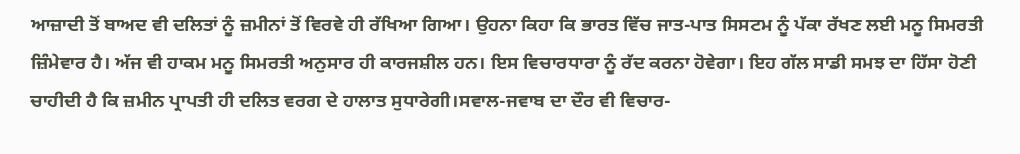ਆਜ਼ਾਦੀ ਤੋਂ ਬਾਅਦ ਵੀ ਦਲਿਤਾਂ ਨੂੰ ਜ਼ਮੀਨਾਂ ਤੋਂ ਵਿਰਵੇ ਹੀ ਰੱਖਿਆ ਗਿਆ। ਉਹਨਾ ਕਿਹਾ ਕਿ ਭਾਰਤ ਵਿੱਚ ਜਾਤ-ਪਾਤ ਸਿਸਟਮ ਨੂੰ ਪੱਕਾ ਰੱਖਣ ਲਈ ਮਨੂ ਸਿਮਰਤੀ ਜ਼ਿੰਮੇਵਾਰ ਹੈ। ਅੱਜ ਵੀ ਹਾਕਮ ਮਨੂ ਸਿਮਰਤੀ ਅਨੁਸਾਰ ਹੀ ਕਾਰਜਸ਼ੀਲ ਹਨ। ਇਸ ਵਿਚਾਰਧਾਰਾ ਨੂੰ ਰੱਦ ਕਰਨਾ ਹੋਵੇਗਾ। ਇਹ ਗੱਲ ਸਾਡੀ ਸਮਝ ਦਾ ਹਿੱਸਾ ਹੋਣੀ ਚਾਹੀਦੀ ਹੈ ਕਿ ਜ਼ਮੀਨ ਪ੍ਰਾਪਤੀ ਹੀ ਦਲਿਤ ਵਰਗ ਦੇ ਹਾਲਾਤ ਸੁਧਾਰੇਗੀ।ਸਵਾਲ-ਜਵਾਬ ਦਾ ਦੌਰ ਵੀ ਵਿਚਾਰ-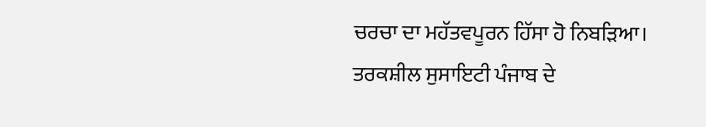ਚਰਚਾ ਦਾ ਮਹੱਤਵਪੂਰਨ ਹਿੱਸਾ ਹੋ ਨਿਬੜਿਆ।
ਤਰਕਸ਼ੀਲ ਸੁਸਾਇਟੀ ਪੰਜਾਬ ਦੇ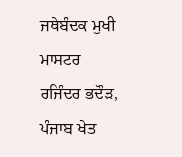ਜਥੇਬੰਦਕ ਮੁਖੀ ਮਾਸਟਰ ਰਜਿੰਦਰ ਭਦੌੜ, ਪੰਜਾਬ ਖੇਤ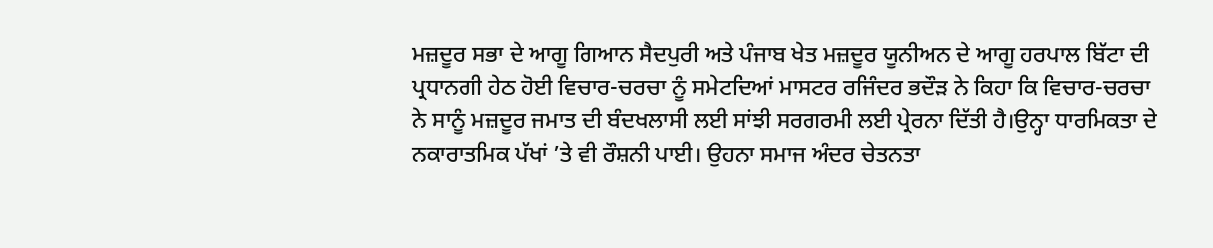ਮਜ਼ਦੂਰ ਸਭਾ ਦੇ ਆਗੂ ਗਿਆਨ ਸੈਦਪੁਰੀ ਅਤੇ ਪੰਜਾਬ ਖੇਤ ਮਜ਼ਦੂਰ ਯੂਨੀਅਨ ਦੇ ਆਗੂ ਹਰਪਾਲ ਬਿੱਟਾ ਦੀ ਪ੍ਰਧਾਨਗੀ ਹੇਠ ਹੋਈ ਵਿਚਾਰ-ਚਰਚਾ ਨੂੰ ਸਮੇਟਦਿਆਂ ਮਾਸਟਰ ਰਜਿੰਦਰ ਭਦੌੜ ਨੇ ਕਿਹਾ ਕਿ ਵਿਚਾਰ-ਚਰਚਾ ਨੇ ਸਾਨੂੰ ਮਜ਼ਦੂਰ ਜਮਾਤ ਦੀ ਬੰਦਖਲਾਸੀ ਲਈ ਸਾਂਝੀ ਸਰਗਰਮੀ ਲਈ ਪ੍ਰੇਰਨਾ ਦਿੱਤੀ ਹੈ।ਉਨ੍ਹਾ ਧਾਰਮਿਕਤਾ ਦੇ ਨਕਾਰਾਤਮਿਕ ਪੱਖਾਂ ’ਤੇ ਵੀ ਰੌਸ਼ਨੀ ਪਾਈ। ਉਹਨਾ ਸਮਾਜ ਅੰਦਰ ਚੇਤਨਤਾ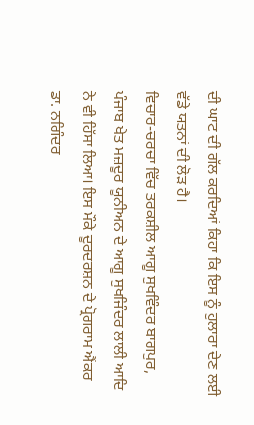ਦੀ ਘਾਟ ਦੀ ਗੱਲ ਕਰਦਿਆਂ ਕਿਹਾ ਕਿ ਇਸ ਨੂੰ ਹੁਲਾਰਾ ਦੇਣ ਲਈ ਵੱਡੇ ਯਤਨਾਂ ਦੀ ਲੋੜ ਹੈ।
ਵਿਚਾਰ-ਚਰਚਾ ਵਿੱਚ ਤਰਕਸ਼ੀਲ ਆਗੂ ਸੁਖਵਿੰਦਰ ਬਾਗਪੁਰ, ਪੰਜਾਬ ਖੇਤ ਮਜ਼ਦੂਰ ਯੂਨੀਅਨ ਦੇ ਆਗੂ ਸੁਖਜਿੰਦਰ ਲਾਲੀ ਆਦਿ ਨੇ ਵੀ ਹਿੱਸਾ ਲਿਆ। ਇਸ ਮੌਕੇ ਦੂਰਦਰਸ਼ਨ ਦੇ ਪ੍ਰੋਗਰਾਮ ਐਂਕਰ ਡਾ. ਨਗਿੰਦਰ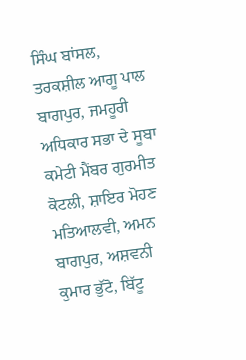ਸਿੰਘ ਬਾਂਸਲ, ਤਰਕਸ਼ੀਲ ਆਗੂ ਪਾਲ ਬਾਗਪੁਰ, ਜਮਹੂਰੀ ਅਧਿਕਾਰ ਸਭਾ ਦੇ ਸੂਬਾ ਕਮੇਟੀ ਮੈਂਬਰ ਗੁਰਮੀਤ ਕੋਟਲੀ, ਸ਼ਾਇਰ ਮੋਹਣ ਮਤਿਆਲਵੀ, ਅਮਨ ਬਾਗਪੁਰ, ਅਸ਼ਵਨੀ ਕੁਮਾਰ ਭੁੱਟੋ, ਬਿੱਟੂ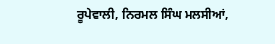ਰੂਪੇਵਾਲੀ, ਨਿਰਮਲ ਸਿੰਘ ਮਲਸੀਆਂ,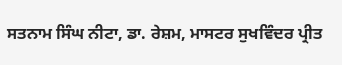ਸਤਨਾਮ ਸਿੰਘ ਨੀਟਾ, ਡਾ. ਰੇਸ਼ਮ, ਮਾਸਟਰ ਸੁਖਵਿੰਦਰ ਪ੍ਰੀਤ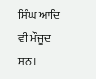ਸਿੰਘ ਆਦਿ ਵੀ ਮੌਜੂਦ ਸਨ।